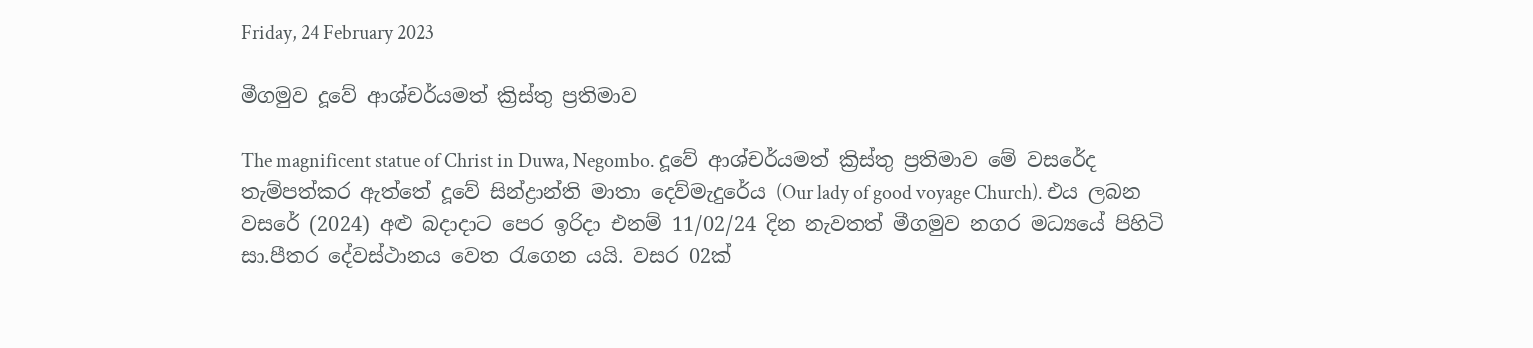Friday, 24 February 2023

මීගමුව දූවේ ආශ්චර්යමත් ක්‍රිස්තු ප්‍රතිමාව

The magnificent statue of Christ in Duwa, Negombo. දූවේ ආශ්චර්යමත් ක්‍රිස්තු ප්‍රතිමාව මේ වසරේද තැම්පත්කර ඇත්තේ දූවේ සින්ද්‍රාන්ති මාතා දෙව්මැදුරේය (Our lady of good voyage Church). එය ලබන වසරේ (2024) අළු බදාදාට පෙර ඉරිදා එනම් 11/02/24 දින නැවතත් මීගමුව නගර මධ්‍යයේ පිහිටි සා.පීතර දේවස්ථානය වෙත රැගෙන යයි. වසර 02ක්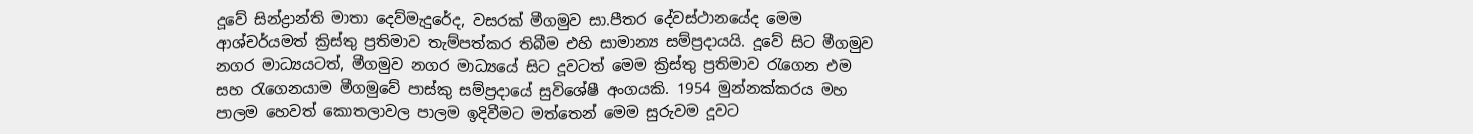දූවේ සින්ද්‍රාන්ති මාතා දෙව්මැදුරේද, වසරක් මීගමුව සා.පීතර දේවස්ථානයේද මෙම ආශ්චර්යමත් ක්‍රිස්තු ප්‍රතිමාව තැම්පත්කර තිබීම එහි සාමාන්‍ය සම්ප්‍රදායයි. දූවේ සිට මීගමුව නගර මාධ්‍යයටත්, මීගමුව නගර මාධ්‍යයේ සිට දූවටත් මෙම ක්‍රිස්තු ප්‍රතිමාව රැගෙන එම සහ රැගෙනයාම මීගමුවේ පාස්කු සම්ප්‍රදායේ සුවිශේෂී අංගයකි. 1954 මුන්නක්කරය මහ පාලම හෙවත් කොතලාවල පාලම ඉදිවීමට මත්තෙන් මෙම සුරුවම දූවට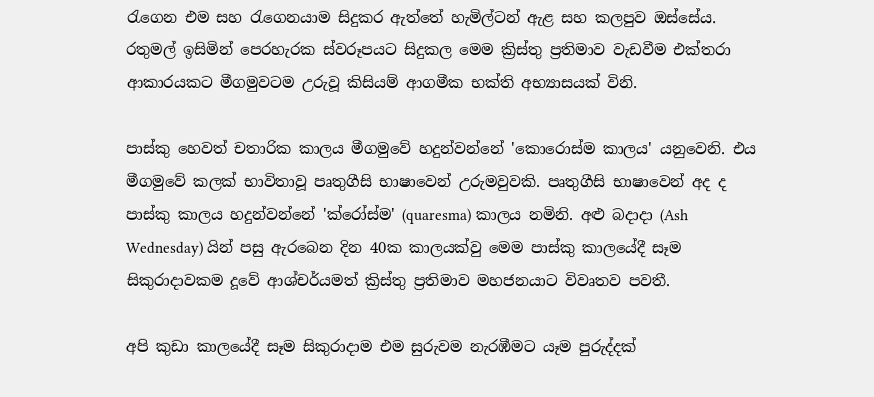රැගෙන එම සහ රැගෙනයාම සිදුකර ඇත්තේ හැමිල්ටන් ඇළ සහ කලපුව ඔස්සේය. රතුමල් ඉසිමින් පෙරහැරක ස්වරූපයට සිදුකල මෙම ක්‍රිස්තු ප්‍රතිමාව වැඩවීම එක්තරා ආකාරයකට මීගමුවටම උරුවූ කිසියම් ආගමීක භක්ති අභ්‍යාසයක් විනි.

පාස්කු හෙවත් චතාරික කාලය මීගමුවේ හදුන්වන්නේ 'කොරොස්ම කාලය' යනුවෙනි. එය මීගමුවේ කලක් භාවිතාවූ පෘතුගීසි භාෂාවෙන් උරුමවුවකි. පෘතුගීසි භාෂාවෙන් අද ද පාස්කු කාලය හදුන්වන්නේ 'ක්රෝස්ම' (quaresma) කාලය නමිනි. අළු බදාදා (Ash Wednesday) යින් පසු ඇරබෙන දින 40ක කාලයක්වු මෙම පාස්කු කාලයේදී සෑම සිකුරාදාවකම දූවේ ආශ්චර්යමත් ක්‍රිස්තු ප්‍රතිමාව මහජනයාට විවෘතව පවතී.

අපි කුඩා කාලයේදී සෑම සිකුරාදාම එම සුරුවම නැරඹීමට යෑම පුරුද්දක්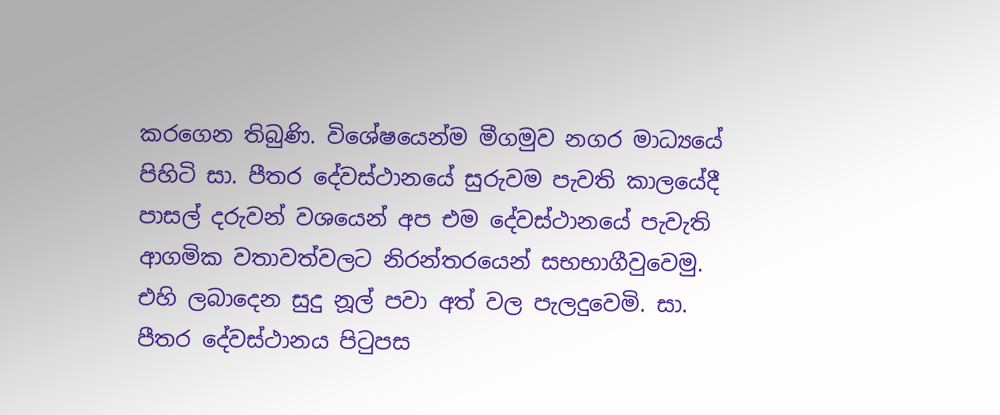කරගෙන තිබුණි. විශේෂයෙන්ම මීගමුව නගර මාධ්‍යයේ පිහිටි සා. පීතර දේවස්ථානයේ සුරුවම පැවති කාලයේදී පාසල් දරුවන් වශයෙන් අප එම දේවස්ථානයේ පැවැති ආගමික වතාවත්වලට නිරන්තරයෙන් සභභාගීවුවෙමු. එහි ලබාදෙන සුදු නූල් පවා අත් වල පැලදුවෙමි. සා. පීතර දේවස්ථානය පිටුපස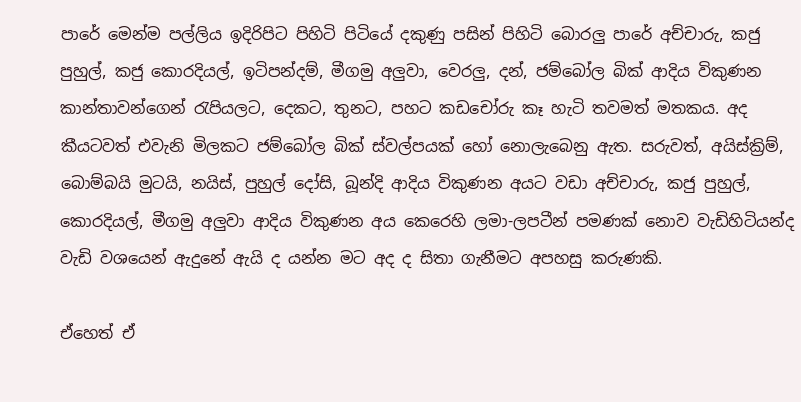පාරේ මෙන්ම පල්ලිය ඉදිරිපිට පිහිටි පිටියේ දකුණු පසින් පිහිටි බොරලු පාරේ අච්චාරු, කජු පුහුල්, කජු කොරදියල්, ඉටිපන්දම්, මීගමු අලුවා, වෙරලු, දන්, ජම්බෝල බික් ආදිය විකුණන කාන්තාවන්ගෙන් රැපියලට, දෙකට, තුනට, පහට කඩචෝරු කෑ හැටි තවමත් මතකය. අද කීයටවත් එවැනි මිලකට ජම්බෝල බික් ස්වල්පයක් හෝ නොලැබෙනු ඇත. සරුවත්, අයිස්ක්‍රිම්, බොම්බයි මුටයි, නයිස්, පුහුල් දෝසි, බූන්දි ආදිය විකුණන අයට වඩා අච්චාරු, කජු පුහුල්, කොරදියල්, මීගමු අලුවා ආදිය විකුණන අය කෙරෙහි ලමා-ලපටීන් පමණක් නොව වැඩිහිටියන්ද වැඩි වශයෙන් ඇදුනේ ඇයි ද යන්න මට අද ද සිතා ගැනීමට අපහසු කරුණකි.

ඒහෙත් ඒ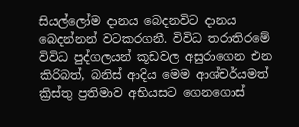සියල්ලෝම දානය බෙදනවිට දානය බෙදන්නන් වටකරගනී. විවිධ තරාතිරමේ විවිධ පුද්ගලයන් කූඩවල අසුරාගෙන එන කිරිබත්, බනිස් ආදිය මෙම ආශ්චර්යමත් ක්‍රිස්තු ප්‍රතිමාව අභියසට ගෙනගොස්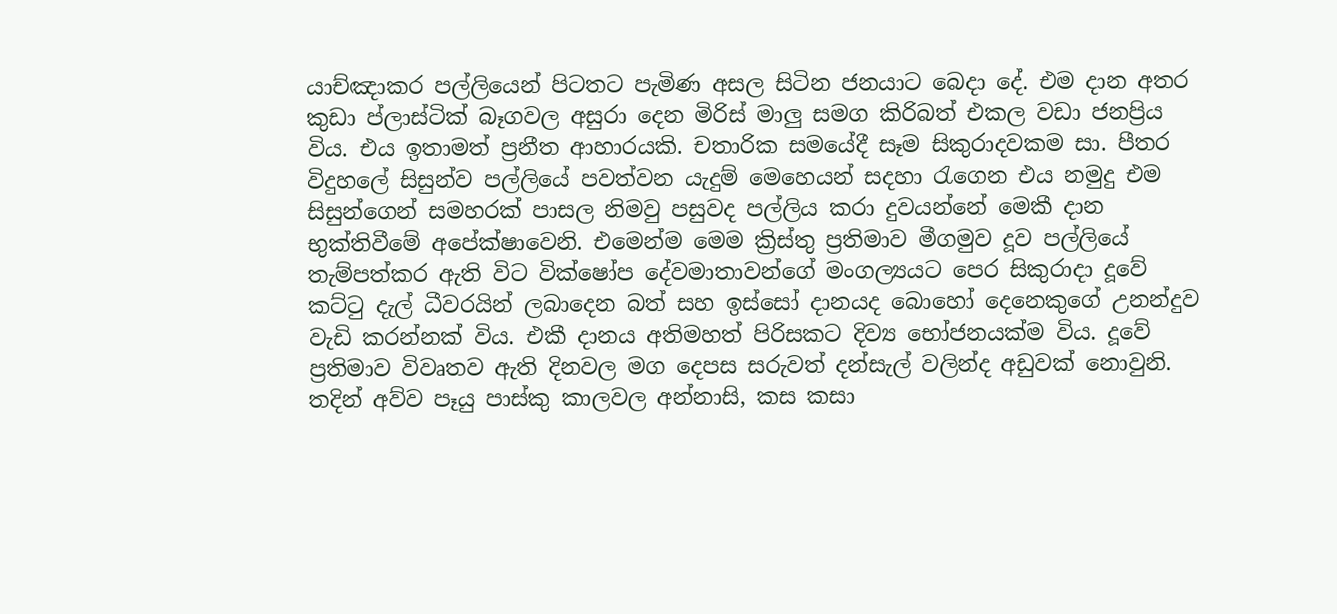යාච්ඤාකර පල්ලියෙන් පිටතට පැමිණ අසල සිටින ජනයාට බෙදා දේ. එම දාන අතර කුඩා ප්ලාස්ටික් බෑගවල අසුරා දෙන මිරිස් මාලු සමග කිරිබත් එකල වඩා ජනප්‍රිය විය. එය ඉතාමත් ප්‍රනීත ආහාරයකි. චතාරික සමයේදී සෑම සිකුරාදවකම සා. පීතර විදුහලේ සිසුන්ව පල්ලියේ පවත්වන යැදුම් මෙහෙයන් සදහා රැගෙන එය නමුදු එම සිසුන්ගෙන් සමහරක් පාසල නිමවු පසුවද පල්ලිය කරා දුවයන්නේ මෙකී දාන භුක්තිවීමේ අපේක්ෂාවෙනි. එමෙන්ම මෙම ක්‍රිස්තු ප්‍රතිමාව මීගමුව දූව පල්ලියේ තැම්පත්කර ඇති විට වික්ෂෝප දේවමාතාවන්ගේ මංගල්‍යයට පෙර සිකුරාදා දූවේ කට්ටු දැල් ධීවරයින් ලබාදෙන බත් සහ ඉස්සෝ දානයද බොහෝ දෙනෙකුගේ උනන්දුව වැඩි කරන්නක් විය. එකී දානය අතිමහත් පිරිසකට දිව්‍ය භෝජනයක්ම විය. දූවේ ප්‍රතිමාව විවෘතව ඇති දිනවල මග දෙපස සරුවත් දන්සැල් වලින්ද අඩුවක් නොවුනි. තදින් අව්ව පෑයු පාස්කු කාලවල අන්නාසි, කස කසා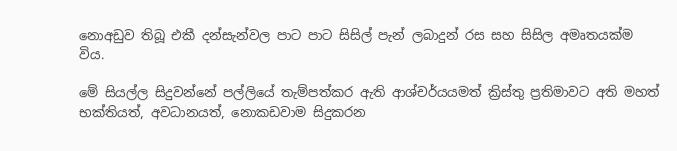නොඅඩුව තිබූ එකී දන්සැන්වල පාට පාට සිසිල් පැන් ලබාදුන් රස සහ සිසිල අමෘතයක්ම විය.

මේ සියල්ල සිදුවන්නේ පල්ලියේ තැම්පත්කර ඇති ආශ්චර්යයමත් ක්‍රිස්තු ප්‍රතිමාවට අති මහත් භක්තියත්, අවධානයත්, නොකඩවාම සිදුකරන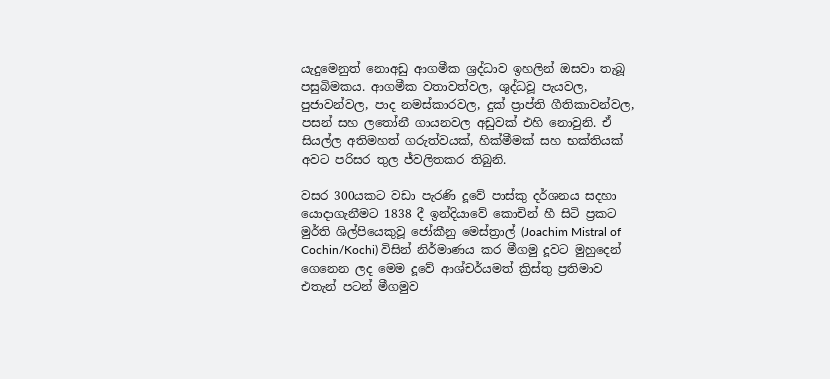යැදුමෙනුත් නොඅඩු ආගමීක ශ්‍රද්ධාව ඉහලින් ඔසවා තැබූ පසුබිමකය. ආගමීක වතාවත්වල, ශුද්ධවූ පැයවල, පුජාවන්වල, පාද නමස්කාරවල, දුක් ප්‍රාප්ති ගීතිකාවන්වල, පසන් සහ ලතෝනී ගායනවල අඩුවක් එහි නොවුනි. ඒ සියල්ල අතිමහත් ගරුත්වයක්, හික්මීමක් සහ භක්තියක් අවට පරිසර තුල ජ්වලිතකර තිබුනි.

වසර 300යකට වඩා පැරණි දූවේ පාස්කු දර්ශනය සදහා යොදාගැනීමට 1838 දී ඉන්දියාවේ කොචින් හී සිටි ප්‍රකට මුර්ති ශිල්පියෙකුවූ ජෝකීනු මෙස්ත්‍රාල් (Joachim Mistral of Cochin/Kochi) විසින් නිර්මාණය කර මීගමු දූවට මුහුදෙන් ගෙනෙන ලද මෙම දූවේ ආශ්චර්යමත් ක්‍රිස්තු ප්‍රතිමාව එතැන් පටන් මීගමුව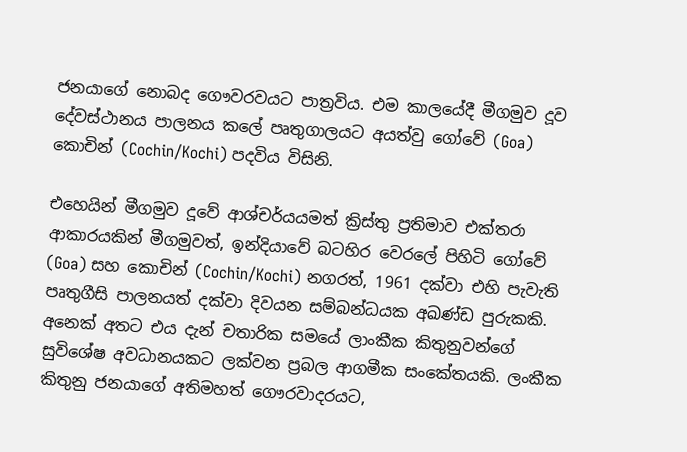ජනයාගේ නොබද ගෞවරවයට පාත්‍රවිය. එම කාලයේදී මීගමුව දූව දේවස්ථානය පාලනය කලේ පෘතුගාලයට අයත්වු ගෝවේ (Goa) කොචින් (Cochin/Kochi) පදවිය විසිනි.

එහෙයින් මීගමුව දූවේ ආශ්චර්යයමත් ක්‍රිස්තු ප්‍රතිමාව එක්තරා ආකාරයකින් මීගමුවත්, ඉන්දියාවේ බටහිර වෙරලේ පිහිටි ගෝවේ (Goa) සහ කොචින් (Cochin/Kochi) නගරත්, 1961 දක්වා එහි පැවැති පෘතුගීසි පාලනයත් දක්වා දිවයන සම්බන්ධයක අඛණ්ඩ පුරුකකි. අනෙක් අතට එය දැන් චතාරික සමයේ ලාංකීක කිතුනුවන්ගේ සුවිශේෂ අවධානයකට ලක්වන ප්‍රබල ආගමීක සංකේතයකි. ලංකීක කිතුනු ජනයාගේ අතිමහත් ගෞරවාදරයට,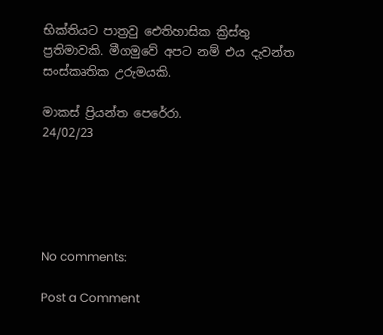භික්තියට පාත්‍රවු ඓතිහාසික ක්‍රිස්තු ප්‍රතිමාවකි. මීගමුවේ අපට නම් එය දැවන්ත සංස්කෘතික උරුමයකි.

මාකස් ප්‍රියන්ත පෙරේරා.
24/02/23





No comments:

Post a Comment